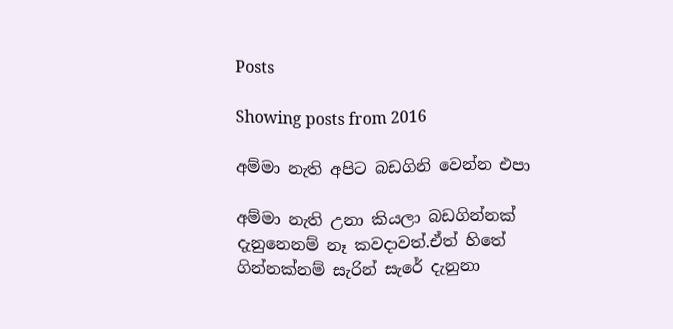Posts

Showing posts from 2016

අම්මා නැති අපිට බඩගිනි වෙන්න එපා

අම්මා නැති උනා කියලා බඩගින්නක් දැනුනෙනම් නෑ කවදාවත්.ඒත් හිතේ ගින්නක්නම් සැරින් සැරේ දැනුනා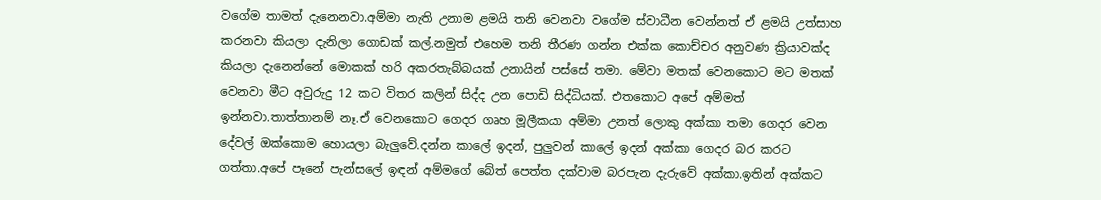වගේම තාමත් දැනෙනවා.අම්මා නැති උනාම ළමයි තනි වෙනවා වගේම ස්වාධීන වෙන්නත් ඒ ළමයි උත්සාහ කරනවා කියලා දැනිලා ගොඩක් කල්.නමුත් එහෙම තනි තීරණ ගන්න එක්ක කොච්චර අනුවණ ක්‍රියාවක්ද කියලා දැනෙන්නේ මොකක් හරි අකරතැබ්බයක් උනායින් පස්සේ තමා. මේවා මතක් වෙනකොට මට මතක් වෙනවා මීට අවුරුදු 12 කට විතර කලින් සිද්ද උන පොඩි සිද්ධියක්. එතකොට අපේ අම්මත් ඉන්නවා.තාත්තානම් නෑ.ඒ වෙනකොට ගෙදර ගෘහ මූලීකයා අම්මා උනත් ලොකු අක්කා තමා ගෙදර වෙන දේවල් ඔක්කොම හොයලා බැලුවේ.දන්න කාලේ ඉදන්, පුලුවන් කාලේ ඉදන් අක්කා ගෙදර බර කරට ගත්තා.අපේ පෑනේ පැන්සලේ ඉඳන් අම්මගේ බේත් පෙත්ත දක්වාම බරපැන දැරුවේ අක්කා.ඉතින් අක්කට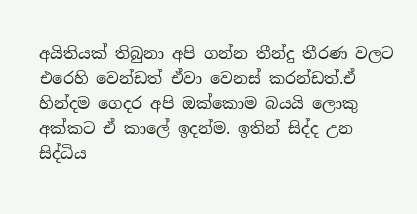අයිතියක් තිබුනා අපි ගන්න තීන්දු තීරණ වලට එරෙහි වෙන්ඩත් ඒවා වෙනස් කරන්ඩත්.ඒ හින්දම ගෙදර අපි ඔක්කොම බයයි ලොකු අක්කට ඒ කාලේ ඉදන්ම. ඉතින් සිද්ද උන සිද්ධිය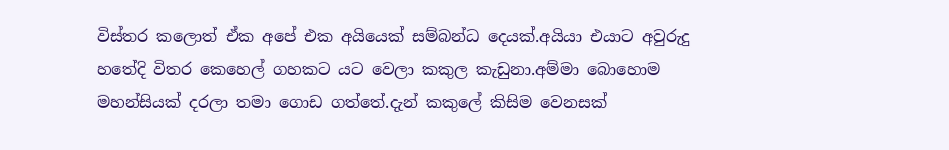විස්තර කලොත් ඒක අපේ එක අයියෙක් සම්බන්ධ දෙයක්.අයියා එයාට අවුරුදු හතේදි විතර කෙහෙල් ගහකට යට වෙලා කකුල කැඩුනා.අම්මා බොහොම මහන්සියක් දරලා තමා ගොඩ ගත්තේ.දැන් කකුලේ කිසිම වෙනසක්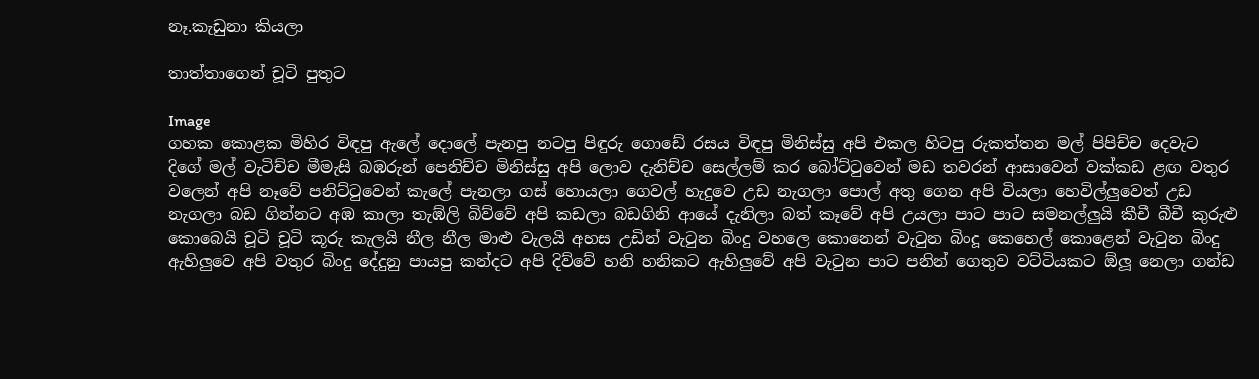නෑ.කැඩුනා කියලා

තාත්තාගෙන් චූටි පුතුට

Image
ගහක කොළක මිහිර විඳපු ඇලේ දොලේ පැනපු නටපු පිඳුරු ගොඩේ රසය විඳපු මිනිස්සු අපි එකල හිටපු රුකත්තන මල් පිපිච්ච දෙවැට දිගේ මල් වැටිච්ච මීමැසි බඹරුන් පෙනිච්ච මිනිස්සු අපි ලොව දැනිච්ච සෙල්ලම් කර බෝට්ටුවෙන් මඩ තවරන් ආසාවෙන් වක්කඩ ළඟ වතුර වලෙන් අපි නෑවේ පනිට්ටුවෙන් කැලේ පැනලා ගස් හොයලා ගෙවල් හැදුවෙ උඩ නැගලා පොල් අතු ගෙන අපි වියලා හෙවිල්ලුවෙත් උඩ නැගලා බඩ ගින්නට අඹ කාලා තැඹ්ලි බිව්වේ අපි කඩලා බඩගිනි ආයේ දැනිලා බත් කෑවේ අපි උයලා පාට පාට සමනල්ලුයි කීචී බීචී කුරුළු කොබෙයි චූටි චූටි කූරු කැලයි නීල නීල මාළු වැලයි අහස උඩින් වැටුන බිංදු වහලෙ කොනෙන් වැටුන බිංදූ කෙහෙල් කොළෙන් වැටුන බිංදු ඇහිලුවෙ අපි වතුර බිංදු දේදුනු පායපු කන්දට අපි දිව්වේ හනි හනිකට ඇහිලුවේ අපි වැටුන පාට පනින් ගෙතුව වට්ටියකට ඕලූ නෙලා ගන්ඩ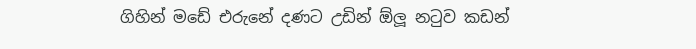ගිහින් මඩේ එරුනේ දණට උඩින් ඕලූ නටුව කඩන්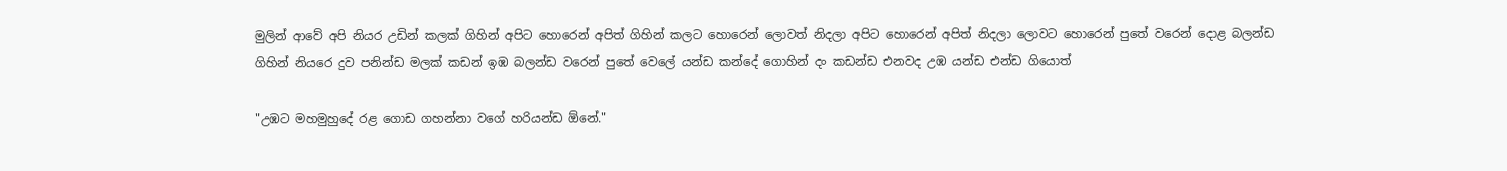මුලින් ආවේ අපි නියර උඩින් කලක් ගිහින් අපිට හොරෙන් අපිත් ගිහින් කලට හොරෙන් ලොවත් නිදලා අපිට හොරෙන් අපිත් නිදලා ලොවට හොරෙන් පුතේ වරෙන් දොළ බලන්ඩ ගිහින් නියරෙ දුව පනින්ඩ මලක් කඩන් ඉඹ බලන්ඩ වරෙන් පුතේ වෙලේ යන්ඩ කන්දේ ගොහින් දං කඩන්ඩ එනවද උඹ යන්ඩ එන්ඩ ගියොත්

"උඹට මහමුහුදේ රළ ගොඩ ගහන්නා වගේ හරියන්ඩ ඕනේ."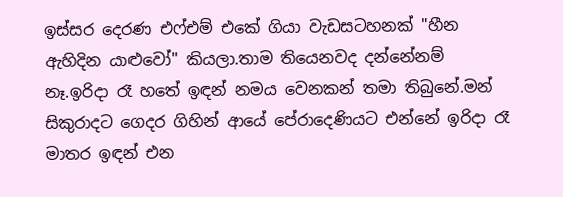ඉස්සර දෙරණ එෆ්එම් එකේ ගියා වැඩසටහනක් "හීන ඇහිදින යාළුවෝ" කියලා.තාම තියෙනවද දන්නේනම් නෑ.ඉරිදා රෑ හතේ ඉඳන් නමය වෙනකන් තමා තිබුනේ.මන් සිකුරාදට ගෙදර ගිහින් ආයේ පේරාදෙණියට එන්නේ ඉරිදා රෑ මාතර ඉඳන් එන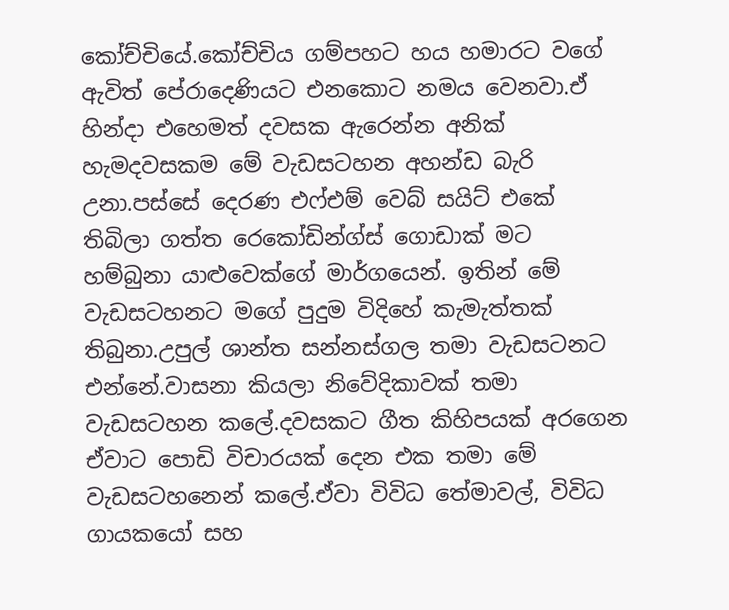කෝච්චියේ.කෝච්චිය ගම්පහට හය හමාරට වගේ ඇවිත් පේරාදෙණියට එනකොට නමය වෙනවා.ඒ හින්දා එහෙමත් දවසක ඇරෙන්න අනික් හැමදවසකම මේ වැඩසටහන අහන්ඩ බැරි උනා.පස්සේ දෙරණ එෆ්එම් වෙබ් සයිට් එකේ තිබිලා ගත්ත රෙකෝඩින්ග්ස් ගොඩාක් මට හම්බුනා යාළුවෙක්ගේ මාර්ගයෙන්. ඉතින් මේ වැඩසටහනට මගේ පුදුම විදිහේ කැමැත්තක් තිබුනා.උපුල් ශාන්ත සන්නස්ගල තමා වැඩසටනට එන්නේ.වාසනා කියලා නිවේදිකාවක් තමා වැඩසටහන කලේ.දවසකට ගීත කිහිපයක් අරගෙන ඒවාට පොඩි විචාරයක් දෙන එක තමා මේ වැඩසටහනෙන් කලේ.ඒවා විවිධ තේමාවල්, විවිධ ගායකයෝ සහ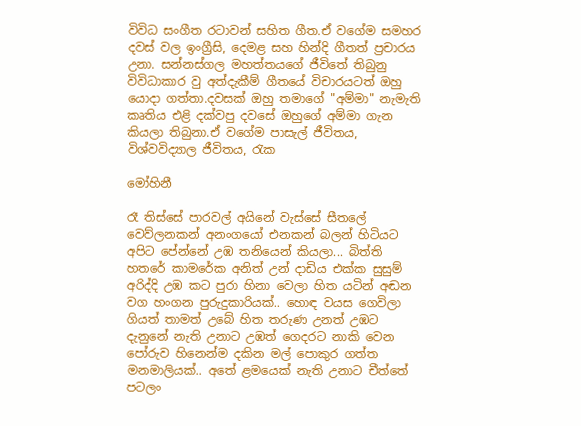විවිධ සංගීත රටාවන් සහිත ගීත.ඒ වගේම සමහර දවස් වල ඉංග්‍රීසි, දෙමළ සහ හින්දි ගීතත් ප්‍රචාරය උනා. සන්නස්ගල මහත්තයගේ ජීවිතේ තිබුනු විවිධාකාර වු අත්දැකීම් ගීතයේ විචාරයටත් ඔහු යොදා ගත්තා.දවසක් ඔහු තමාගේ "අම්මා" නැමැති කෘතිය එළි දක්වපු දවසේ ඔහුගේ අම්මා ගැන කියලා තිබුනා.ඒ වගේම පාසැල් ජීවිතය, විශ්වවිද්‍යාල ජීවිතය, රැක

මෝහිනී

රෑ තිස්සේ පාරවල් අයිනේ වැස්සේ සීතලේ වෙව්ලනකන් අනංගයෝ එනකන් බලන් හිටියට අපිට පේන්නේ උඹ තනියෙන් කියලා... බිත්ති හතරේ කාමරේක අනිත් උන් දාඩිය එක්ක සුසුම් අරිද්දි උඹ කට පුරා හිනා වෙලා හිත යටින් අඬන වග හංගන පුරුදුකාරියක්.. හොඳ වයස ගෙවිලා ගියත් තාමත් උබේ හිත තරුණ උනත් උඹට දැනුනේ නැති උනාට උඹත් ගෙදරට නාකි වෙන පෝරුව හිනෙන්ම දකින මල් පොකුර ගත්ත මනමාලියක්.. අතේ ළමයෙක් නැති උනාට චීත්තේ පටලං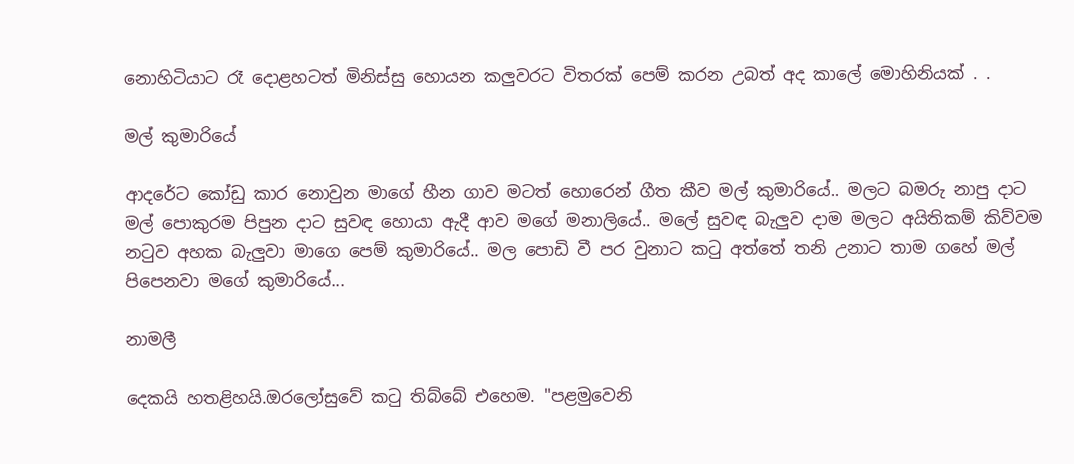නොහිටියාට රෑ දොළහටත් මිනිස්සු හොයන කලුවරට විතරක් පෙම් කරන උබත් අද කාලේ මොහිනියක් . .

මල් කුමාරියේ

ආදරේට කෝඩු කාර නොවුන මාගේ හීන ගාව මටත් හොරෙන් ගීත කීව මල් කුමාරියේ.. මලට බමරු නාපු දාට මල් පොකුරම පිපුන දාට සුවඳ හොයා ඇදී ආව මගේ මනාලියේ.. මලේ සුවඳ බැලුව දාම මලට අයිතිකම් කිව්වම නටුව අහක බැලුවා මාගෙ පෙම් කුමාරියේ.. මල පොඩි වී පර වුනාට කටු අත්තේ තනි උනාට තාම ගහේ මල් පිපෙනවා මගේ කුමාරියේ...

නාමලී

දෙකයි හතළිහයි.ඔරලෝසුවේ කටු තිබ්බේ එහෙම. "පළමුවෙනි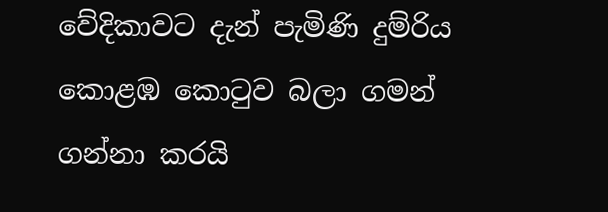වේදිකාවට දැන් පැමිණි දුම්රිය කොළඹ කොටුව බලා ගමන් ගන්නා කරයි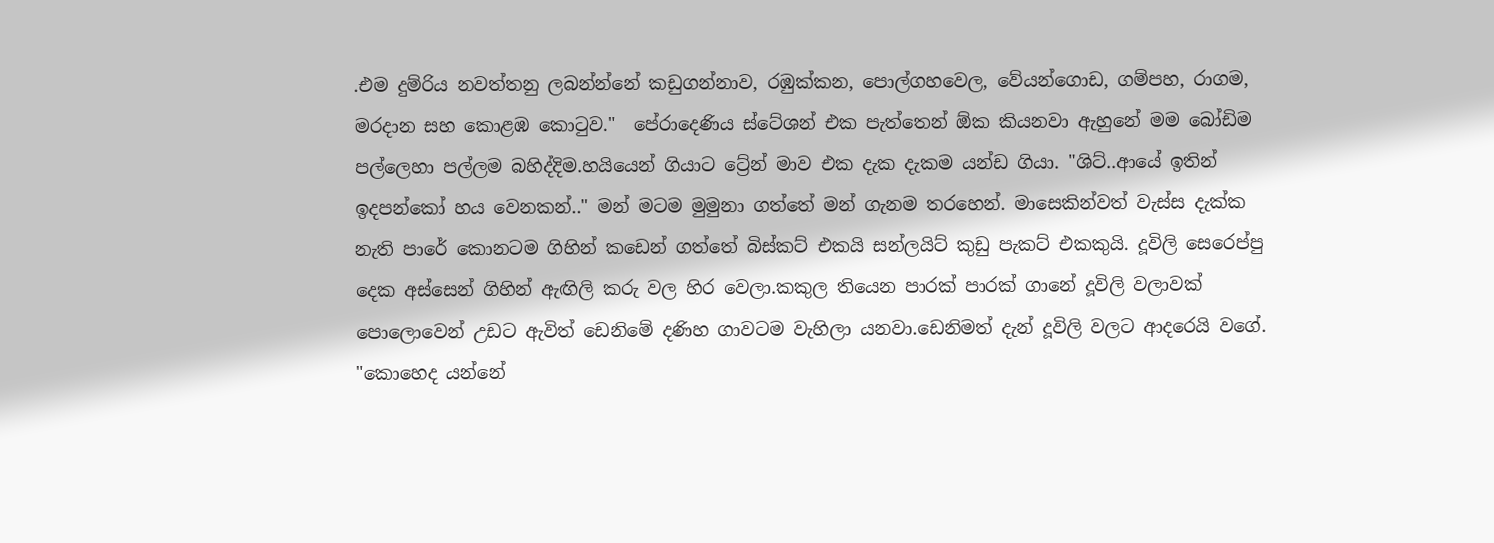.එම දුම්රිය නවත්තනු ලබන්න්නේ කඩුගන්නාව, රඹුක්කන, පොල්ගහවෙල, වේයන්ගොඩ, ගම්පහ, රාගම, මරදාන සහ කොළඹ කොටුව."  පේරාදෙණිය ස්ටේශන් එක පැත්තෙන් ඕක කියනවා ඇහුනේ මම බෝඩිම පල්ලෙහා පල්ලම බහිද්දිම.හයියෙන් ගියාට ට්‍රේන් මාව එක දැක දැකම යන්ඩ ගියා. "ශිට්..ආයේ ඉතින් ඉදපන්කෝ හය වෙනකන්.." මන් මටම මුමුනා ගත්තේ මන් ගැනම තරහෙන්. මාසෙකින්වත් වැස්ස දැක්ක නැති පාරේ කොනටම ගිහින් කඩෙන් ගත්තේ බිස්කට් එකයි සන්ලයිට් කුඩු පැකට් එකකුයි. දූවිලි සෙරෙප්පු දෙක අස්සෙන් ගිහින් ඇඟිලි කරු වල හිර වෙලා.කකුල තියෙන පාරක් පාරක් ගානේ දූවිලි වලාවක් පොලොවෙන් උඩට ඇවිත් ඩෙනිමේ දණිහ ගාවටම වැහිලා යනවා.ඩෙනිමත් දැන් දූවිලි වලට ආදරෙයි වගේ. "කොහෙද යන්නේ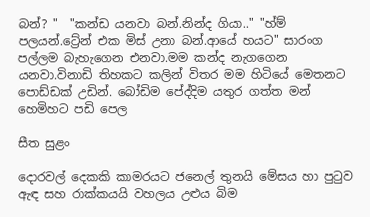බන්? "  "කන්ඩ යනවා බන්.නින්ද ගියා.." "හ්ම් පලයන්.ට්‍රේන් එක මිස් උනා බන්.ආයේ හයට" සාරංග පල්ලම බැහැගෙන එනවා.මම කන්ද නැගගෙන යනවා.විනාඩි තිහකට කලින් විතර මම හිටියේ මෙතනට පොඩ්ඩක් උඩින්. බෝඩිම පේද්දිම යතුර ගත්ත මන් හෙමිහට පඩි පෙල

සීත සුළං

දොරවල් දෙකකි කාමරයට ජනෙල් තුනයි මේසය හා පුටුව ඇඳ සහ රාක්කයයි වහලය උළුය බිම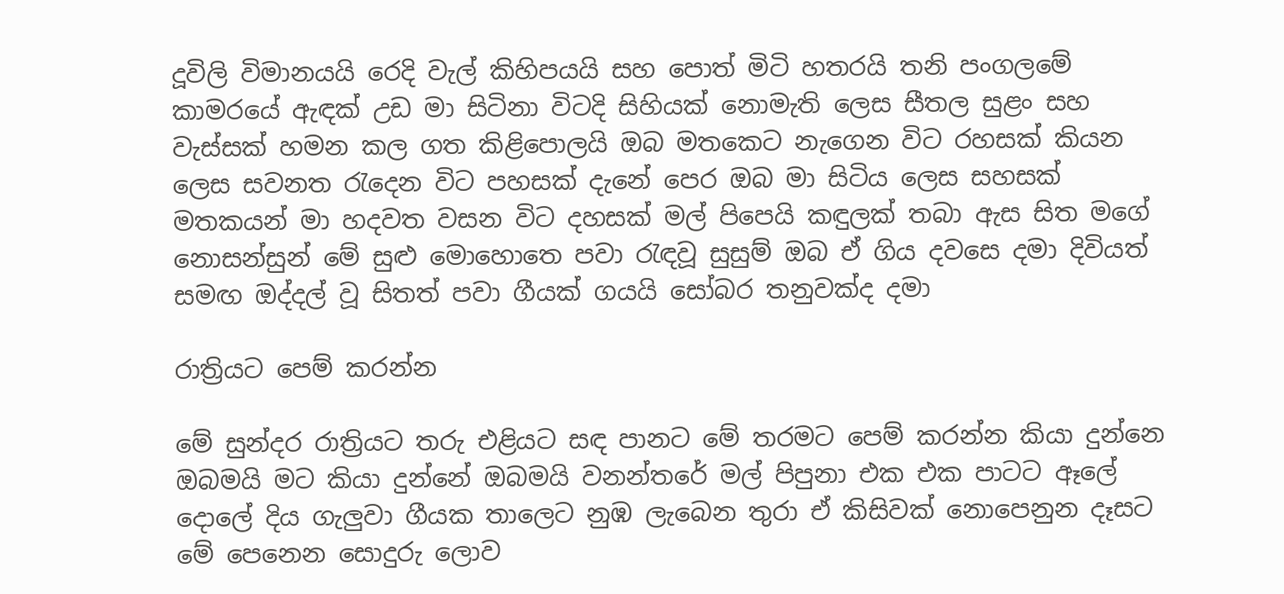දූවිලි විමානයයි රෙදි වැල් කිහිපයයි සහ පොත් මිටි හතරයි තනි පංගලමේ කාමරයේ ඇඳක් උඩ මා සිටිනා විටදි සිහියක් නොමැති ලෙස සීතල සුළං සහ වැස්සක් හමන කල ගත කිළිපොලයි ඔබ මතකෙට නැගෙන විට රහසක් කියන ලෙස සවනත රැදෙන විට පහසක් දැනේ පෙර ඔබ මා සිටිය ලෙස සහසක් මතකයන් මා හදවත වසන විට දහසක් මල් පිපෙයි කඳුලක් තබා ඇස සිත මගේ නොසන්සුන් මේ සුළු මොහොතෙ පවා රැඳවූ සුසුම් ඔබ ඒ ගිය දවසෙ දමා දිවියත් සමඟ ඔද්දල් වූ සිතත් පවා ගීයක් ගයයි සෝබර තනුවක්ද දමා

රාත්‍රියට පෙම් කරන්න

මේ සුන්දර රාත්‍රියට තරු එළියට සඳ පානට මේ තරමට පෙම් කරන්න කියා දුන්නෙ ඔබමයි මට කියා දුන්නේ ඔබමයි වනන්තරේ මල් පිපුනා එක එක පාටට ඈලේ දොලේ දිය ගැලුවා ගීයක තාලෙට නුඹ ලැබෙන තුරා ඒ කිසිවක් නොපෙනුන දෑසට මේ පෙනෙන සොදුරු ලොව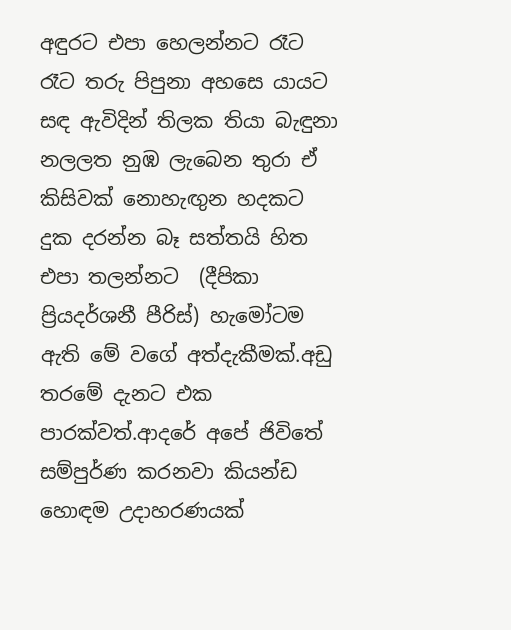අඳුරට එපා හෙලන්නට රෑට රෑට තරු පිපුනා අහසෙ යායට සඳ ඇවිදින් තිලක තියා බැඳුනා නලලත නුඹ ලැබෙන තුරා ඒ කිසිවක් නොහැඟුන හදකට දුක දරන්න බෑ සත්තයි හිත එපා තලන්නට  (දීපිකා ප්‍රියදර්ශනී පීරිස්) හැමෝටම ඇති මේ වගේ අත්දැකීමක්.අඩු තරමේ දැනට එක පාරක්වත්.ආදරේ අපේ ජිවිතේ සම්පුර්ණ කරනවා කියන්ඩ හොඳම උදාහරණයක්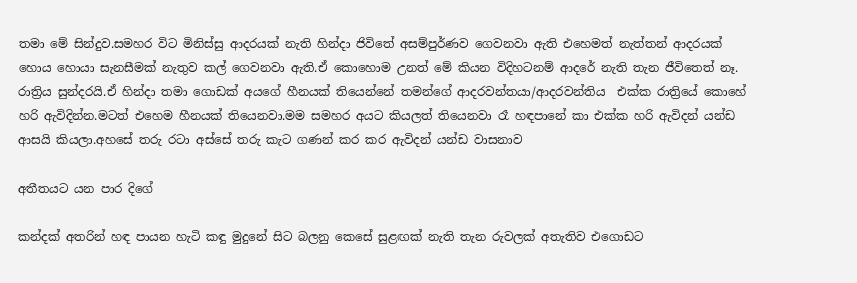තමා මේ සින්දුව.සමහර විට මිනිස්සු ආදරයක් නැති හින්දා ජිවිතේ අසම්පුර්ණව ගෙවනවා ඇති එහෙමත් නැත්තන් ආදරයක් හොය හොයා සැනසීමක් නැතුව කල් ගෙවනවා ඇති.ඒ කොහොම උනත් මේ කියන විදිහටනම් ආදරේ නැති තැන ජීවිතෙත් නෑ. රාත්‍රිය සුන්දරයි.ඒ හින්දා තමා ගොඩක් අයගේ හීනයක් තියෙන්නේ තමන්ගේ ආදරවන්තයා/ආදරවන්තිය  එක්ක රාත්‍රියේ කොහේ හරි ඇවිදින්න.මටත් එහෙම හීනයක් තියෙනවා.මම සමහර අයට කියලත් තියෙනවා රෑ හඳපානේ කා එක්ක හරි ඇවිදන් යන්ඩ ආසයි කියලා.අහසේ තරු රටා අස්සේ තරු කැට ගණන් කර කර ඇවිදන් යන්ඩ වාසනාව

අතීතයට යන පාර දිගේ

කන්දක් අතරින් හඳ පායන හැටි කඳු මුදුනේ සිට බලනු කෙසේ සුළඟක් නැති තැන රුවලක් අතැතිව එගොඩට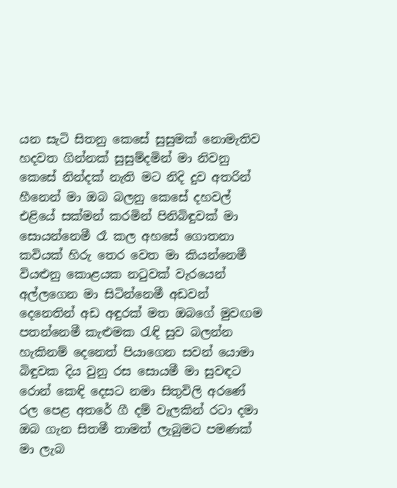යන සැටි සිතනු කෙසේ සුසුමක් නොමැතිව හදවත ගින්නක් සුසුම්දමින් මා නිවනු කෙසේ නින්දක් නැති මට නිදි දුව අතරින් හීනෙන් මා ඔබ බලනු කෙසේ දහවල් එළියේ සක්මන් කරමින් පිනිබිඳුවක් මා සොයන්නෙමී රෑ කල අහසේ ගොතනා කවියක් හිරු තෙර වෙත මා කියන්නෙමී වියළුනු කොළයක නටුවක් වැරයෙන් අල්ලගෙන මා සිටින්නෙමී අඩවන් දෙනෙතින් අඩ අඳුරක් මත ඔබගේ මුවඟම පතන්නෙමී කැළුමක රැඳි සුව බලන්න හැකිනම් දෙනෙත් පියාගෙන සවන් යොමා බිඳුවක දිය වුනු රස සොයමී මා සුවඳට රොන් කෙඳි දෙසට නමා සිතුවිලි අරණේ රල පෙළ අතරේ ගී දම් වැලකින් රටා දමා ඔබ ගැන සිතමී තාමත් ලැබුමට පමණක් මා ලැබ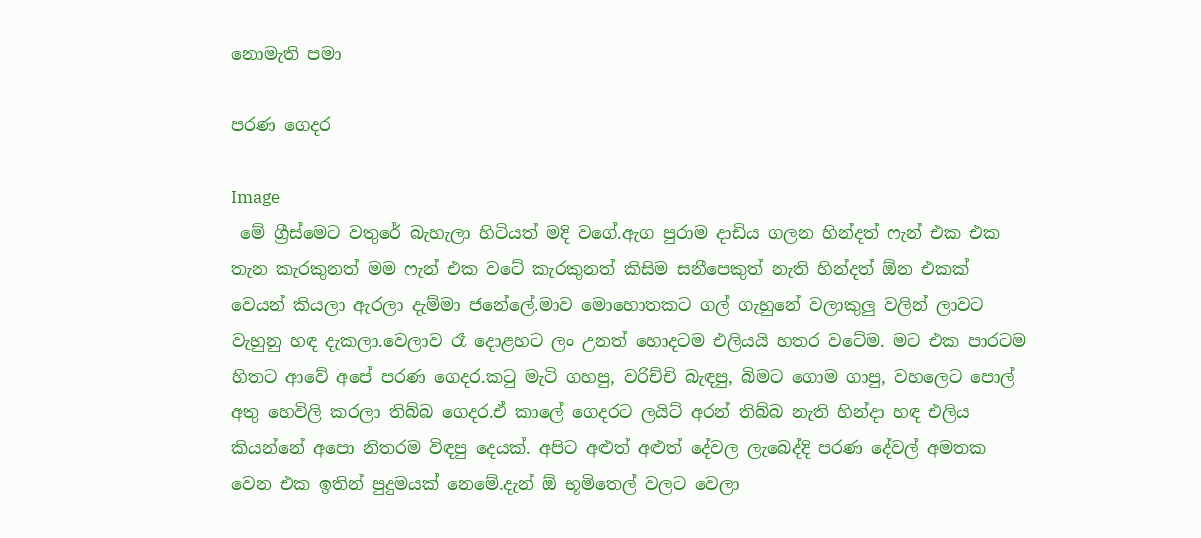නොමැති පමා

පරණ ගෙදර

Image
 මේ ග්‍රීස්මෙට වතුරේ බැහැලා හිටියත් මදි වගේ.ඇග පුරාම දාඩිය ගලන හින්දත් ෆැන් එක එක තැන කැරකුනත් මම ෆැන් එක වටේ කැරකුනත් කිසිම සනීපෙකුත් නැති හින්දත් ඕන එකක් වෙයන් කියලා ඇරලා දැම්මා ජනේලේ.මාව මොහොතකට ගල් ගැහුනේ වලාකුලු වලින් ලාවට වැහුනු හඳ දැකලා.වෙලාව රෑ දොළහට ලං උනත් හොදටම එලියයි හතර වටේම. මට එක පාරටම හිතට ආවේ අපේ පරණ ගෙදර.කටු මැටි ගහපු, වරිච්චි බැඳපු, බිමට ගොම ගාපු, වහලෙට පොල් අතු හෙවිලි කරලා තිබ්බ ගෙදර.ඒ කාලේ ගෙදරට ලයිට් අරන් තිබ්බ නැති හින්දා හඳ එලිය කියන්නේ අපො නිතරම විඳපු දෙයක්. අපිට අළුත් අළුත් දේවල ලැබෙද්දි පරණ දේවල් අමතක වෙන එක ඉතින් පුදුමයක් නෙමේ.දැන් ඕ භූමිතෙල් වලට වෙලා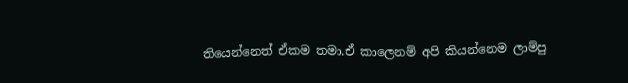තියෙන්නෙත් ඒකම තමා.ඒ කාලෙනම් අපි කියන්නෙම ලාම්පු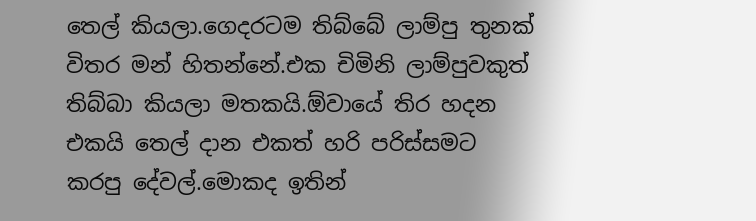තෙල් කියලා.ගෙදරටම තිබ්බේ ලාම්පු තුනක් විතර මන් හිතන්නේ.එක චිමිනි ලාම්පුවකුත් තිබ්බා කියලා මතකයි.ඕවායේ තිර හදන එකයි තෙල් දාන එකත් හරි පරිස්සමට කරපු දේවල්.මොකද ඉතින්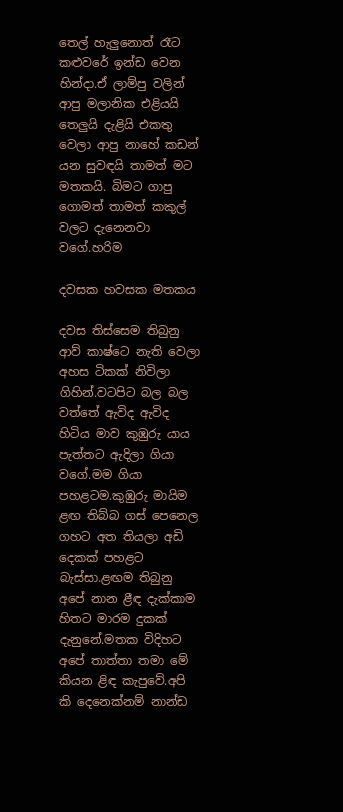තෙල් හැලුනොත් රෑට කළුවරේ ඉන්ඩ වෙන හින්දා.ඒ ලාම්පු වලින් ආපු මලානික එළියයි තෙලුයි දැළියි එකතු වෙලා ආපු නාහේ කඩන් යන සුවඳයි තාමත් මට මතකයි. බිමට ගාපු ගොමත් තාමත් කකුල් වලට දැනෙනවා වගේ.හරිම

දවසක හවසක මතකය

දවස තිස්සෙම තිබුනු ආව් කාෂ්ටෙ නැති වෙලා අහස ටිකක් නිවිලා ගිහින්.වටපිට බල බල වත්තේ ඇවිද ඇවිද හිටිය මාව කුඹුරු යාය පැත්තට ඇදිලා ගියා වගේ.මම ගියා පහළටම.කුඹුරු මායිම ළඟ තිබ්බ ගස් පෙනෙල ගහට අත තියලා අඩි දෙකක් පහළට බැස්සා.ළඟම තිබුනු අපේ නාන ළීඳ දැක්කාම හිතට මාරම දුකක් දැනුනේ.මතක විදිහට අපේ තාත්තා තමා මේ කියන ළිඳ කැපුවේ.අපි කි දෙනෙක්නම් නාන්ඩ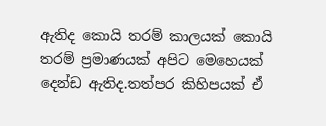ඇතිද කොයි තරම් කාලයක් කොයි තරම් ප්‍රමාණයක් අපිට මෙහෙයක් දෙන්ඩ ඇතිද.තත්පර කිහිපයක් ඒ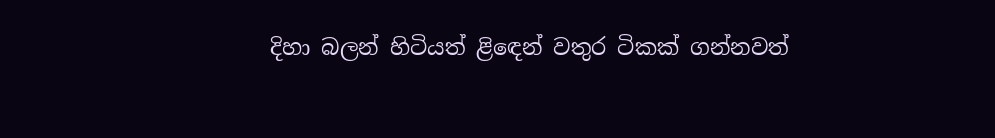දිහා බලන් හිටියත් ළිඳෙන් වතුර ටිකක් ගන්නවත්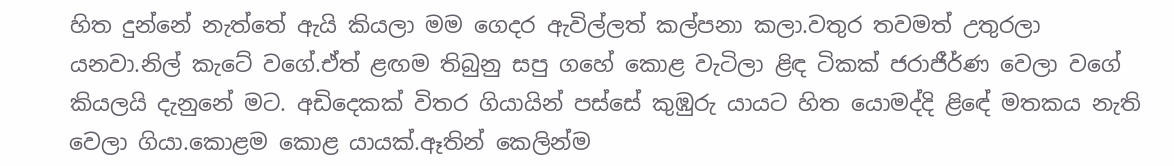හිත දුන්නේ නැත්තේ ඇයි කියලා මම ගෙදර ඇවිල්ලත් කල්පනා කලා.වතුර තවමත් උතුරලා යනවා.නිල් කැටේ වගේ.ඒත් ළඟම තිබුනු සපු ගහේ කොළ වැටිලා ළිඳ ටිකක් ජරාජීර්ණ වෙලා වගේ කියලයි දැනුනේ මට. අඩිදෙකක් විතර ගියායින් පස්සේ කුඹුරු යායට හිත යොමද්දි ළිඳේ මතකය නැති වෙලා ගියා.කොළම කොළ යායක්.ඈතින් කෙලින්ම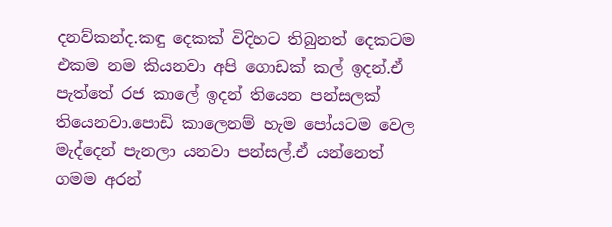දනව්කන්ද.කඳු දෙකක් විදිහට තිබුනත් දෙකටම එකම නම කියනවා අපි ගොඩක් කල් ඉදන්.ඒ පැත්තේ රජ කාලේ ඉදන් තියෙන පන්සලක් තියෙනවා.පොඩි කාලෙනම් හැම පෝයටම වෙල මැද්දෙන් පැනලා යනවා පන්සල්.ඒ යන්නෙත් ගමම අරන්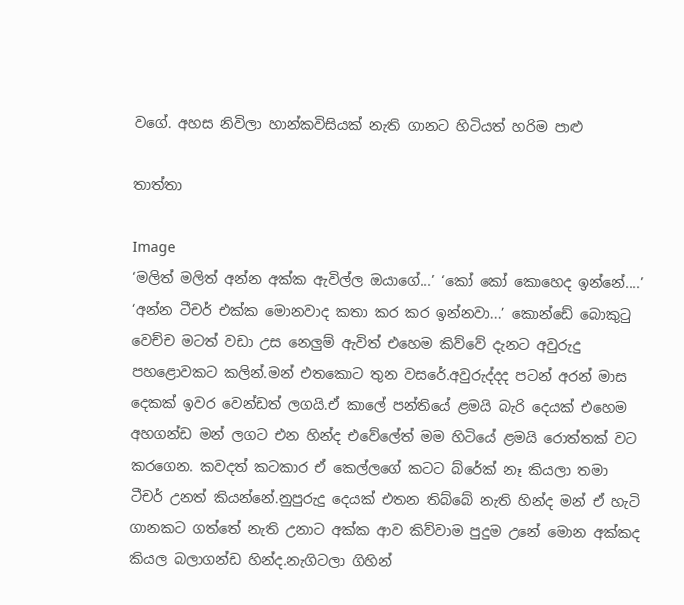වගේ. අහස නිවිලා හාන්කවිසියක් නැති ගානට හිටියත් හරිම පාළු

තාත්තා

Image
‘මලිත් මලිත් අන්න අක්ක ඇවිල්ල ඔයාගේ...’ ‘කෝ කෝ කොහෙද ඉන්නේ....’ ‘අන්න ටීචර් එක්ක මොනවාද කතා කර කර ඉන්නවා...’ කොන්ඩේ බොකුටු වෙච්ච මටත් වඩා උස නෙලුම් ඇවිත් එහෙම කිව්වේ දැනට අවුරුදු පහළොවකට කලින්.මන් එතකොට තුන වසරේ.අවුරුද්දද පටන් අරන් මාස දෙකක් ඉවර වෙන්ඩත් ලගයි.ඒ කාලේ පන්තියේ ළමයි බැරි දෙයක් එහෙම අහගන්ඩ මන් ලගට එන හින්ද එවේලේත් මම හිටියේ ළමයි රොත්තක් වට කරගෙන. කවදත් කටකාර ඒ කෙල්ලගේ කටට බ්රේක් නෑ කියලා තමා ටීචර් උනත් කියන්නේ.නුපුරුදු දෙයක් එතන තිබ්බේ නැති හින්ද මන් ඒ හැටි ගානකට ගත්තේ නැති උනාට අක්ක ආව කිව්වාම පුදුම උනේ මොන අක්කද කියල බලාගන්ඩ හින්ද.නැගිටලා ගිහින්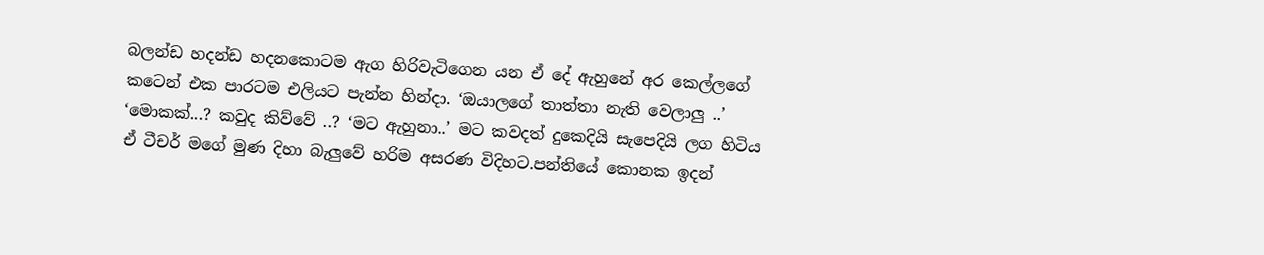බලන්ඩ හදන්ඩ හදනකොටම ඇග හිරිවැටිගෙන යන ඒ දේ ඇහුනේ අර කෙල්ලගේ කටෙන් එක පාරටම එලියට පැන්න හින්දා. ‘ඔයාලගේ තාත්තා නැති වෙලාලු ..’ ‘මොකක්...? කවුද කිව්වේ ..? ‘මට ඇහුනා..’ මට කවදත් දුකෙදියි සැපෙදියි ලග හිටිය ඒ ටීචර් මගේ මුණ දිහා බැලුවේ හරිම අසරණ විදිහට.පන්තියේ කොනක ඉදන්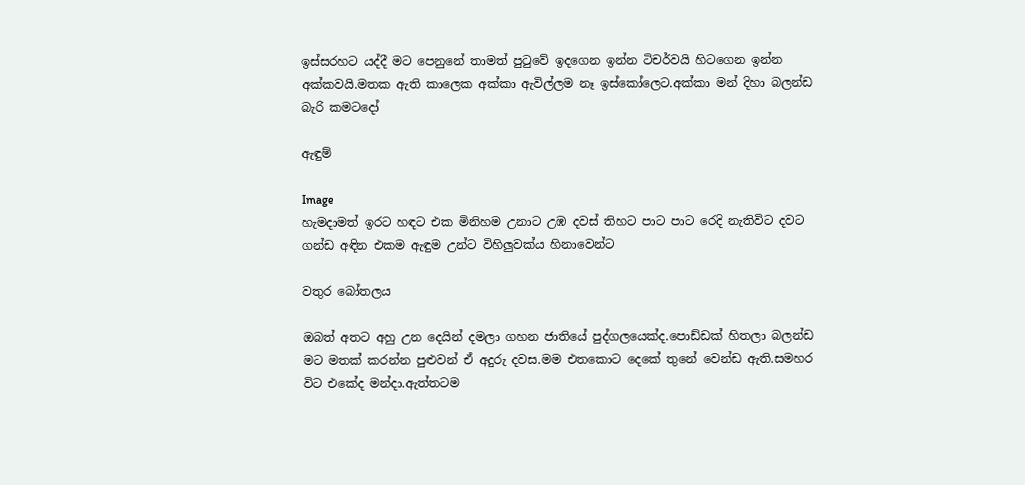ඉස්සරහට යද්දී මට පෙනුනේ තාමත් පුටුවේ ඉදගෙන ඉන්න ටිචර්වයි හිටගෙන ඉන්න අක්කවයි.මතක ඇති කාලෙක අක්කා ඇවිල්ලම නෑ ඉස්කෝලෙට.අක්කා මන් දිහා බලන්ඩ බැරි කමටදෝ

ඇඳුම්

Image
හැමදාමත් ඉරට හඳට එක මිනිහම උනාට උඹ දවස් තිහට පාට පාට රෙදි නැතිවිට දවට ගන්ඩ අඳින එකම ඇඳුම උන්ට විහිලුවක්ය හිනාවෙන්ට

වතුර බෝතලය

ඔබත් අතට අහු උන දෙයින් දමලා ගහන ජාතියේ පුද්ගලයෙක්ද.පොඩ්ඩක් හිතලා බලන්ඩ මට මතක් කරන්න පුළුවන් ඒ අදුරු දවස.මම එතකොට දෙකේ තුනේ වෙන්ඩ ඇති.සමහර විට එකේද මන්දා.ඇත්තටම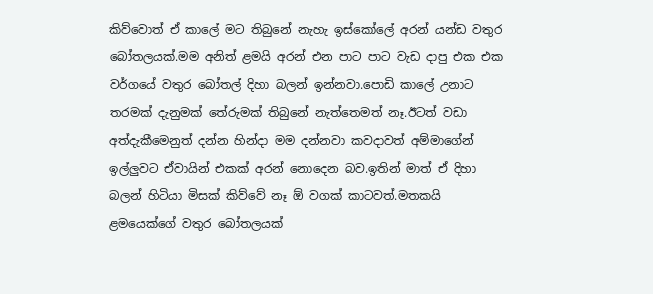කිව්වොත් ඒ කාලේ මට තිබුනේ නැහැ ඉස්කෝලේ අරන් යන්ඩ වතුර බෝතලයක්.මම අනිත් ළමයි අරන් එන පාට පාට වැඩ දාපු එක එක වර්ගයේ වතුර බෝතල් දිහා බලන් ඉන්නවා.පොඩි කාලේ උනාට තරමක් දැනුමක් තේරුමක් තිබුනේ නැත්තෙමත් නෑ.ඊටත් වඩා අත්දැකීමෙනුත් දන්න හින්දා මම දන්නවා කවදාවත් අම්මාගේන් ඉල්ලුවට ඒවායින් එකක් අරන් නොදෙන බව.ඉතින් මාත් ඒ දිහා බලන් හිටියා මිසක් කිව්වේ නෑ ඕ වගක් කාටවත්.මතකයි ළමයෙක්ගේ වතුර බෝතලයක්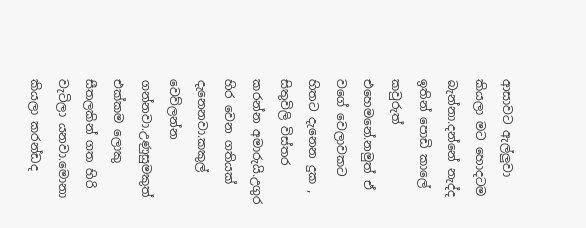ආසාවට ඇල්ලුවා කියලා මට හොදටම බැන්නා.දන්නේ නැද්ද ඉතින් පොඩි කාලේ කවුරුත් එහෙමනේ.නමුත් ඒ වගේ වෙලාවකට හිතට දැනෙන දුක , සිතුවිලි විස්තර කරන්න අමාරුයි.උගුර හිර වෙන ගතියක් දැනෙනවා.කකුල් වෙව්ලන්න ගන්නවා.උණුසුමකුත් එක්කම ලොකු සීතලකින් ගත හිරි වැටිලා යනවා.මොනා කියලා කරන්ඩද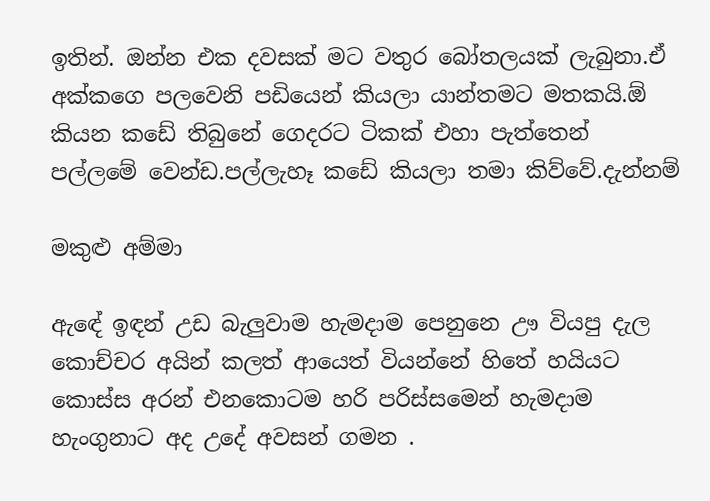ඉතින්. ඔන්න එක දවසක් මට වතුර බෝතලයක් ලැබුනා.ඒ අක්කගෙ පලවෙනි පඩියෙන් කියලා යාන්තමට මතකයි.ඕ කියන කඩේ තිබුනේ ගෙදරට ටිකක් එහා පැත්තෙන් පල්ලමේ වෙන්ඩ.පල්ලැහෑ කඩේ කියලා තමා කිව්වේ.දැන්නම්

මකුළු අම්මා

ඇඳේ ඉඳන් උඩ බැලුවාම හැමදාම පෙනුනෙ ඌ වියපු දැල කොච්චර අයින් කලත් ආයෙත් වියන්නේ හිතේ හයියට කොස්ස අරන් එනකොටම හරි පරිස්සමෙන් හැමදාම හැංගුනාට අද උදේ අවසන් ගමන .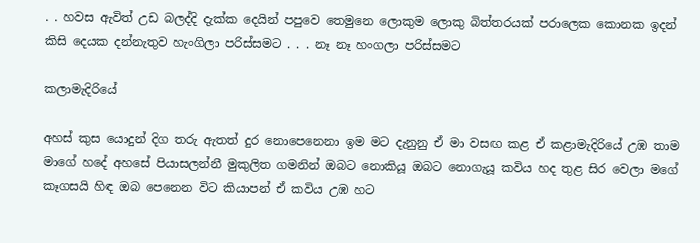. . හවස ඇවිත් උඩ බලද්දි දැක්ක දෙයින් පපුවෙ තෙමුනෙ ලොකුම ලොකු බිත්තරයක් පරාලෙක කොනක ඉදන් කිසි දෙයක දන්නැතුව හැංගිලා පරිස්සමට . . . නෑ නෑ හංගලා පරිස්සමට

කලාමැදිරියේ

අහස් කුස යොදුන් දිග තරු ඇතත් දුර නොපෙනෙනා ඉම මට දැනුනු ඒ මා වසඟ කළ ඒ කළාමැදිරියේ උඹ තාම මාගේ හදේ අහසේ පියාසලන්නී මුකුලිත ගමනින් ඔබට නොකියූ ඔබට නොගැයූ කවිය හද තුළ සිර වෙලා මගේ කෑගසයි හිඳ ඔබ පෙනෙන විට කියාපන් ඒ කවිය උඹ හට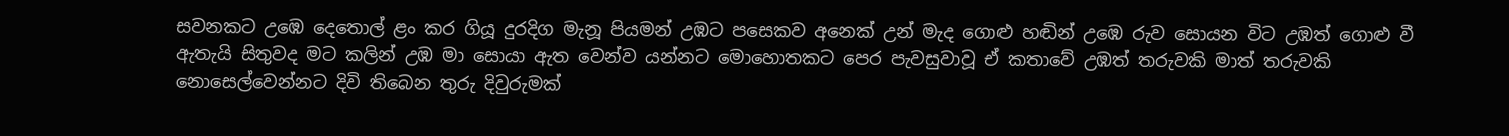සවනකට උඹෙ දෙතොල් ළං කර ගියූ දුරදිග මැනූ පියමන් උඹට පසෙකව අනෙක් උන් මැද ගොළු හඬින් උඹෙ රුව සොයන විට උඹත් ගොළු වී ඇතැයි සිතුවද මට කලින් උඹ මා සොයා ඇත වෙන්ව යන්නට මොහොතකට පෙර පැවසුවාවූ ඒ කතාවේ උඹත් තරුවකි මාත් තරුවකි නොසෙල්වෙන්නට දිවි තිබෙන තුරු දිවුරුමක්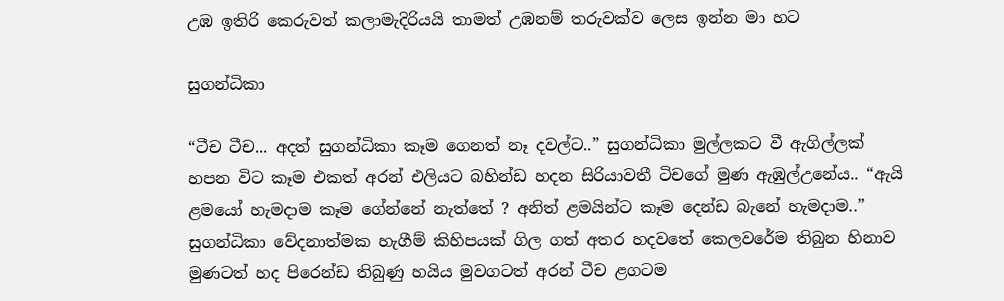උඹ ඉතිරි කෙරුවත් කලාමැදිරියයි තාමත් උඹනම් තරුවක්ව ලෙස ඉන්න මා හට

සුගන්ධිකා

“ටීච ටීච... අදත් සුගන්ධිකා කෑම ගෙනත් නෑ දවල්ට..” සුගන්ධිකා මුල්ලකට වී ඇගිල්ලක් හපන විට කෑම එකත් අරන් එලියට බහින්ඩ හදන සිරියාවතී ටිචගේ මුණ ඇඹුල්උනේය.. “ඇයි ළමයෝ හැමදාම කෑම ගේන්නේ නැත්තේ ? අනිත් ළමයින්ට කෑම දෙන්ඩ බැනේ හැමදාම..” සුගන්ධිකා වේදනාත්මක හැගීම් කිහිපයක් ගිල ගත් අතර හදවතේ කෙලවරේම තිබුන හිනාව මුණටත් හද පිරෙන්ඩ තිබුණු හයිය මුවගටත් අරන් ටීච ළගටම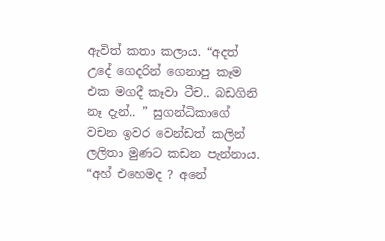ඇවිත් කතා කලාය. “අදත් උදේ ගෙදරින් ගෙනාපු කෑම එක මගදී කෑවා ටීච.. බඩගිනි නෑ දැන්.. ” සුගන්ධිකාගේ වචන ඉවර වෙන්ඩත් කලින් ලලිතා මුණට කඩන පැන්නාය. “අහ් එහෙමද ? අනේ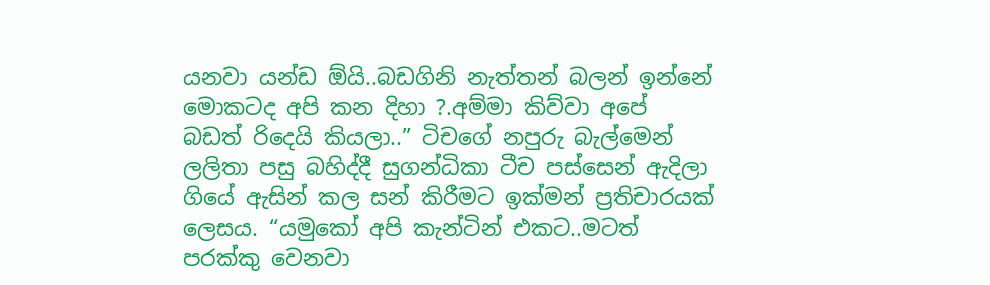යනවා යන්ඩ ඕයි..බඩගිනි නැත්තන් බලන් ඉන්නේ මොකටද අපි කන දිහා ?.අම්මා කිව්වා අපේ බඩත් රිදෙයි කියලා..” ටිචගේ නපුරු බැල්මෙන් ලලිතා පසු බහිද්දී සුගන්ධිකා ටීච පස්සෙන් ඇදිලා ගියේ ඇසින් කල සන් කිරීමට ඉක්මන් ප්‍රතිචාරයක් ලෙසය. “යමුකෝ අපි කැන්ටින් එකට..මටත් පරක්කු වෙනවා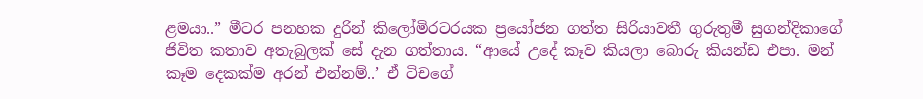ළමයා..” මීටර පනහක දුරින් කිලෝමිරටරයක ප්‍රයෝජන ගත්ත සිරියාවතී ගුරුතුමී සුගන්දිකාගේ ජිවිත කතාව අතැබුලක් සේ දැන ගත්තාය. “ආයේ උදේ කෑව කියලා බොරු කියන්ඩ එපා. මන් කෑම දෙකක්ම අරන් එන්නම්..’ ඒ ටිචගේ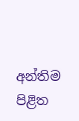අන්තිම පිළිත